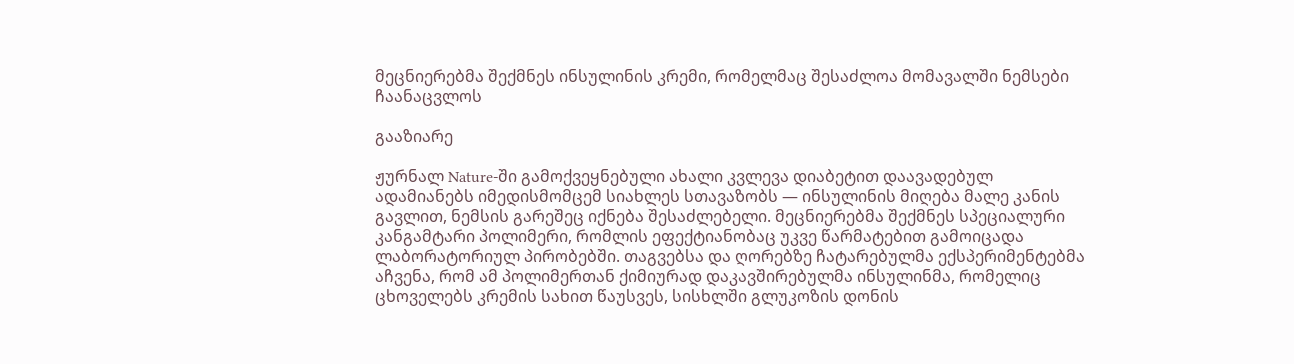მეცნიერებმა შექმნეს ინსულინის კრემი, რომელმაც შესაძლოა მომავალში ნემსები ჩაანაცვლოს

გააზიარე

ჟურნალ Nature-ში გამოქვეყნებული ახალი კვლევა დიაბეტით დაავადებულ ადამიანებს იმედისმომცემ სიახლეს სთავაზობს — ინსულინის მიღება მალე კანის გავლით, ნემსის გარეშეც იქნება შესაძლებელი. მეცნიერებმა შექმნეს სპეციალური კანგამტარი პოლიმერი, რომლის ეფექტიანობაც უკვე წარმატებით გამოიცადა ლაბორატორიულ პირობებში. თაგვებსა და ღორებზე ჩატარებულმა ექსპერიმენტებმა აჩვენა, რომ ამ პოლიმერთან ქიმიურად დაკავშირებულმა ინსულინმა, რომელიც ცხოველებს კრემის სახით წაუსვეს, სისხლში გლუკოზის დონის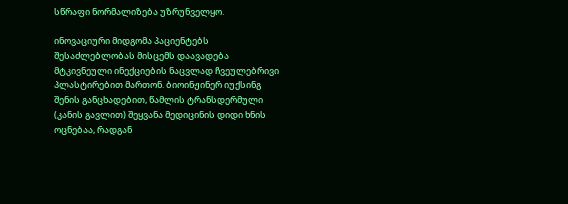სწრაფი ნორმალიზება უზრუნველყო.

ინოვაციური მიდგომა პაციენტებს შესაძლებლობას მისცემს დაავადება მტკივნეული ინექციების ნაცვლად ჩვეულებრივი პლასტირებით მართონ. ბიოინჟინერ იუქსინგ შენის განცხადებით, წამლის ტრანსდერმული (კანის გავლით) შეყვანა მედიცინის დიდი ხნის ოცნებაა, რადგან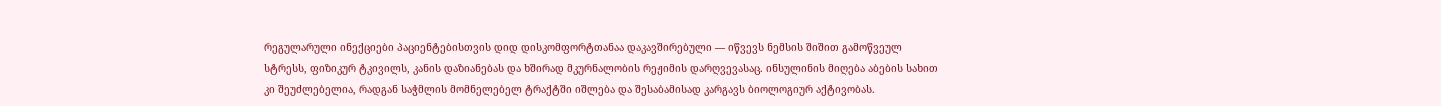რეგულარული ინექციები პაციენტებისთვის დიდ დისკომფორტთანაა დაკავშირებული — იწვევს ნემსის შიშით გამოწვეულ სტრესს, ფიზიკურ ტკივილს, კანის დაზიანებას და ხშირად მკურნალობის რეჟიმის დარღვევასაც. ინსულინის მიღება აბების სახით კი შეუძლებელია, რადგან საჭმლის მომნელებელ ტრაქტში იშლება და შესაბამისად კარგავს ბიოლოგიურ აქტივობას.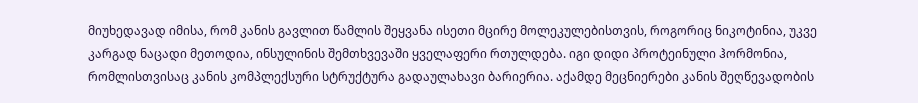მიუხედავად იმისა, რომ კანის გავლით წამლის შეყვანა ისეთი მცირე მოლეკულებისთვის, როგორიც ნიკოტინია, უკვე კარგად ნაცადი მეთოდია, ინსულინის შემთხვევაში ყველაფერი რთულდება. იგი დიდი პროტეინული ჰორმონია, რომლისთვისაც კანის კომპლექსური სტრუქტურა გადაულახავი ბარიერია. აქამდე მეცნიერები კანის შეღწევადობის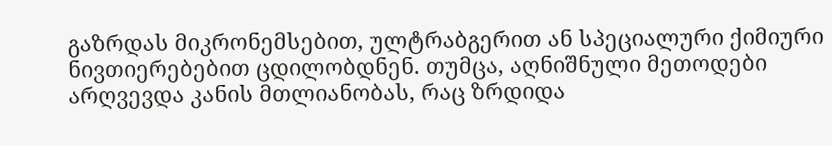გაზრდას მიკრონემსებით, ულტრაბგერით ან სპეციალური ქიმიური ნივთიერებებით ცდილობდნენ. თუმცა, აღნიშნული მეთოდები არღვევდა კანის მთლიანობას, რაც ზრდიდა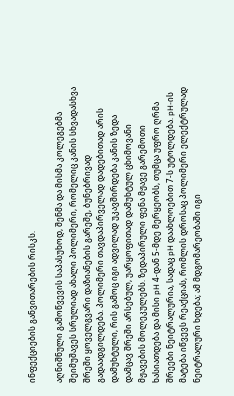ინფექციების განვითარების რისკს.

აღნიშნული გამოწვევის საპასუხოდ, შენმა და მისმა კოლეგებმა შეიმუშავეს სრულიად ახალი პოლიმერი, რომელიც კანის სხვადასხვა შრეში ყოველგვარი დაზიანების გარეშე, ბუნებრივად გადაადგილდება. პოლიმერი თავდაპირველად დადებითად არის დამუხტული, რის გამოც იგი ადვილად უკავშირდება კანის ზედა დამცავ შრეში არსებულ, უარყოფითად დამუხტულ ცხიმოვანი მჟავების მოლეკულებს. ზედაპირული ფენა მჟავე გარემოთი ხასიათდება და მისი pH 4-დან 5-მდე მერყეობს, თუმცა უფრო ღრმა შრეები ნეიტრალურია, სადაც pH დაახლოებით 7-ს უტოლდება. pH-ის მატება იწვევს რეაქციას, რომლის დროსაც პოლიმერი ელექტრულად ნეიტრალური ხდება; ამ მდგომარეობაში იგი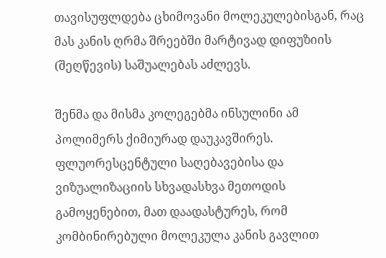თავისუფლდება ცხიმოვანი მოლეკულებისგან, რაც მას კანის ღრმა შრეებში მარტივად დიფუზიის (შეღწევის) საშუალებას აძლევს.

შენმა და მისმა კოლეგებმა ინსულინი ამ პოლიმერს ქიმიურად დაუკავშირეს. ფლუორესცენტული საღებავებისა და ვიზუალიზაციის სხვადასხვა მეთოდის გამოყენებით, მათ დაადასტურეს, რომ კომბინირებული მოლეკულა კანის გავლით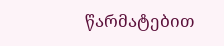წარმატებით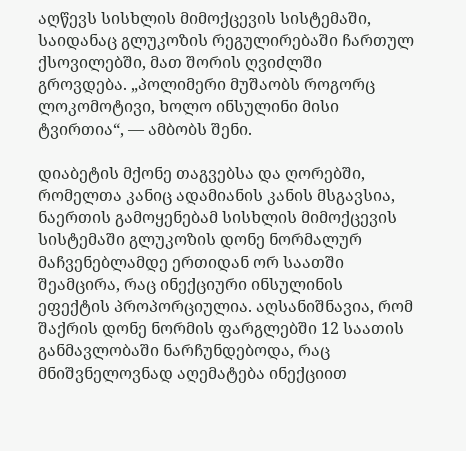აღწევს სისხლის მიმოქცევის სისტემაში, საიდანაც გლუკოზის რეგულირებაში ჩართულ ქსოვილებში, მათ შორის ღვიძლში გროვდება. „პოლიმერი მუშაობს როგორც ლოკომოტივი, ხოლო ინსულინი მისი ტვირთია“, — ამბობს შენი.

დიაბეტის მქონე თაგვებსა და ღორებში, რომელთა კანიც ადამიანის კანის მსგავსია, ნაერთის გამოყენებამ სისხლის მიმოქცევის სისტემაში გლუკოზის დონე ნორმალურ მაჩვენებლამდე ერთიდან ორ საათში შეამცირა, რაც ინექციური ინსულინის ეფექტის პროპორციულია. აღსანიშნავია, რომ შაქრის დონე ნორმის ფარგლებში 12 საათის განმავლობაში ნარჩუნდებოდა, რაც მნიშვნელოვნად აღემატება ინექციით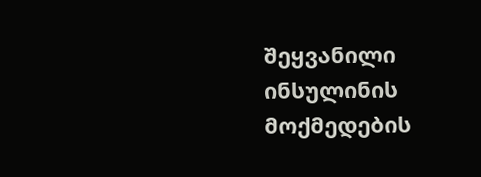შეყვანილი ინსულინის მოქმედების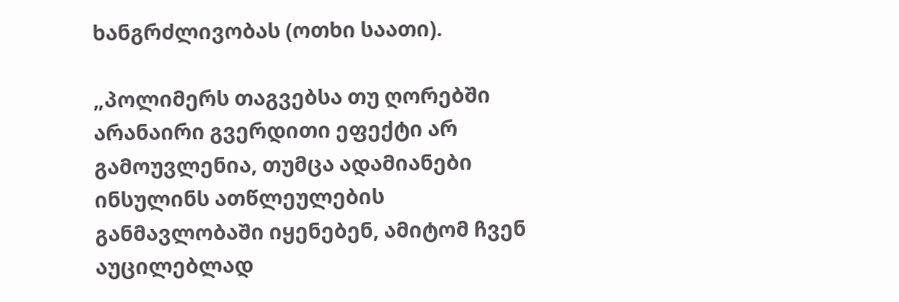ხანგრძლივობას (ოთხი საათი).

„პოლიმერს თაგვებსა თუ ღორებში არანაირი გვერდითი ეფექტი არ გამოუვლენია, თუმცა ადამიანები ინსულინს ათწლეულების განმავლობაში იყენებენ, ამიტომ ჩვენ აუცილებლად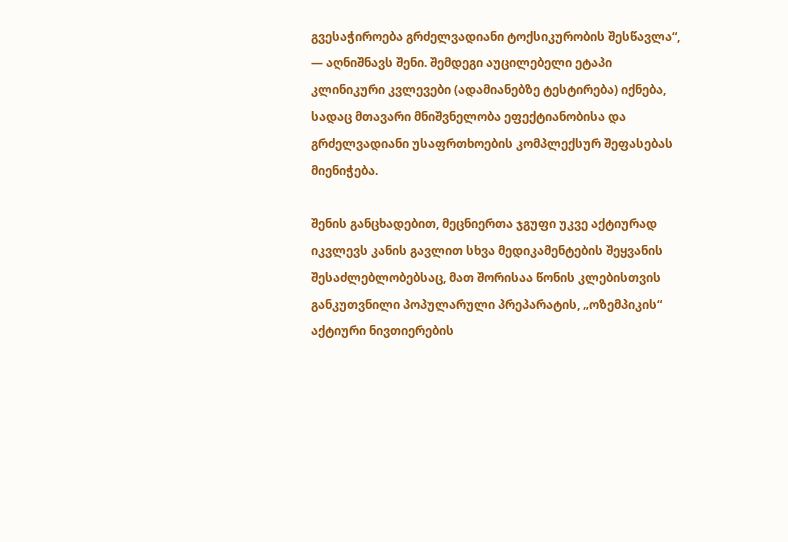გვესაჭიროება გრძელვადიანი ტოქსიკურობის შესწავლა“, — აღნიშნავს შენი. შემდეგი აუცილებელი ეტაპი კლინიკური კვლევები (ადამიანებზე ტესტირება) იქნება, სადაც მთავარი მნიშვნელობა ეფექტიანობისა და გრძელვადიანი უსაფრთხოების კომპლექსურ შეფასებას მიენიჭება.

შენის განცხადებით, მეცნიერთა ჯგუფი უკვე აქტიურად იკვლევს კანის გავლით სხვა მედიკამენტების შეყვანის შესაძლებლობებსაც, მათ შორისაა წონის კლებისთვის განკუთვნილი პოპულარული პრეპარატის, „ოზემპიკის“ აქტიური ნივთიერების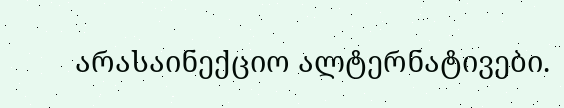არასაინექციო ალტერნატივები.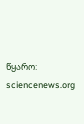წყარო: sciencenews.org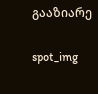გააზიარე

spot_img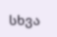სხვა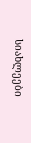სიახლეები